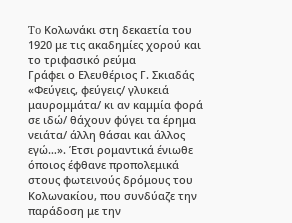To Κολωνάκι στη δεκαετία του 1920 με τις ακαδημίες χορού και το τριφασικό ρεύμα
Γράφει ο Ελευθέριος Γ. Σκιαδάς
«Φεύγεις, φεύγεις/ γλυκειά μαυρομμάτα/ κι αν καμμία φορά σε ιδώ/ θάχουν φύγει τα έρημα νειάτα/ άλλη θάσαι και άλλος εγώ…». Έτσι ρομαντικά ένιωθε όποιος έφθανε προπολεμικά στους φωτεινούς δρόμους του Κολωνακίου, που συνδύαζε την παράδοση με την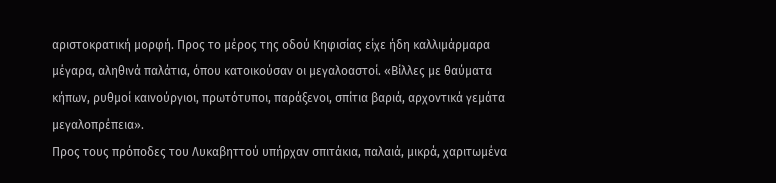αριστοκρατική μορφή. Προς το μέρος της οδού Κηφισίας είχε ήδη καλλιμάρμαρα μέγαρα, αληθινά παλάτια, όπου κατοικούσαν οι μεγαλοαστοί. «Βίλλες με θαύματα κήπων, ρυθμοί καινούργιοι, πρωτότυποι, παράξενοι, σπίτια βαριά, αρχοντικά γεμάτα μεγαλοπρέπεια».
Προς τους πρόποδες του Λυκαβηττού υπήρχαν σπιτάκια, παλαιά, μικρά, χαριτωμένα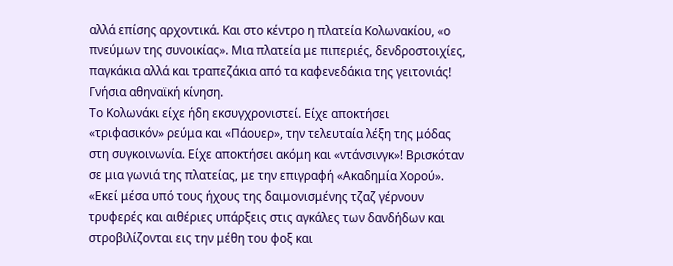αλλά επίσης αρχοντικά. Και στο κέντρο η πλατεία Κολωνακίου, «ο πνεύμων της συνοικίας». Μια πλατεία με πιπεριές, δενδροστοιχίες, παγκάκια αλλά και τραπεζάκια από τα καφενεδάκια της γειτονιάς! Γνήσια αθηναϊκή κίνηση.
Το Κολωνάκι είχε ήδη εκσυγχρονιστεί. Είχε αποκτήσει «τριφασικόν» ρεύμα και «Πάουερ», την τελευταία λέξη της μόδας στη συγκοινωνία. Είχε αποκτήσει ακόμη και «ντάνσινγκ»! Βρισκόταν σε μια γωνιά της πλατείας, με την επιγραφή «Ακαδημία Χορού». «Εκεί μέσα υπό τους ήχους της δαιμονισμένης τζαζ γέρνουν τρυφερές και αιθέριες υπάρξεις στις αγκάλες των δανδήδων και στροβιλίζονται εις την μέθη του φοξ και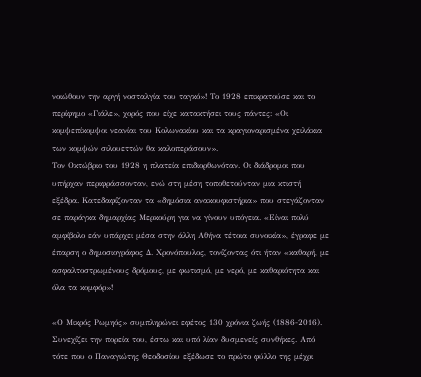νοιώθουν την αργή νοσταλγία του ταγκό»! Το 1928 επικρατούσε και το περίφημο «Γιάλε», χορός που είχε κατακτήσει τους πάντες: «Οι κομψεπίκομψοι νεανίαι του Κολωνακίου και τα κραγιοναρισμένα χειλάκια των κομψών σιλουεττών θα καλοπεράσουν».
Τον Οκτώβριο του 1928 η πλατεία επιδιορθωνόταν. Οι διάδρομοι που υπήρχαν περιφράσσονταν, ενώ στη μέση τοποθετούνταν μια κτιστή εξέδρα. Κατεδαφίζονταν τα «δημόσια ανακουφιστήρια» που στεγάζονταν σε παράγκα δημαρχίας Μερκούρη για να γίνουν υπόγεια. «Είναι πολύ αμφίβολο εάν υπάρχει μέσα στην άλλη Αθήνα τέτοια συνοικία», έγραφε με έπαρση ο δημοσιογράφος Δ. Χρονόπουλος, τονίζοντας ότι ήταν «καθαρή, με ασφαλτοστρωμένους δρόμους, με φωτισμό, με νερό, με καθαριότητα και όλα τα κομφόρ»!

«Ο Μικρός Ρωμηός» συμπληρώνει εφέτος 130 χρόνια ζωής (1886-2016). Συνεχίζει την πορεία του, έστω και υπό λίαν δυσμενείς συνθήκες. Από τότε που ο Παναγιώτης Θεοδοσίου εξέδωσε το πρώτο φύλλο της μέχρι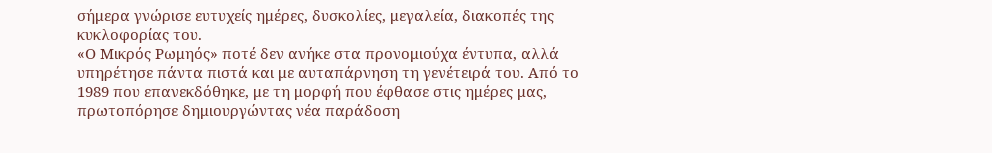σήμερα γνώρισε ευτυχείς ημέρες, δυσκολίες, μεγαλεία, διακοπές της κυκλοφορίας του.
«Ο Μικρός Ρωμηός» ποτέ δεν ανήκε στα προνομιούχα έντυπα, αλλά υπηρέτησε πάντα πιστά και με αυταπάρνηση τη γενέτειρά του. Από το 1989 που επανεκδόθηκε, με τη μορφή που έφθασε στις ημέρες μας, πρωτοπόρησε δημιουργώντας νέα παράδοση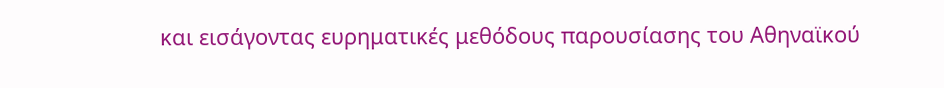και εισάγοντας ευρηματικές μεθόδους παρουσίασης του Αθηναϊκού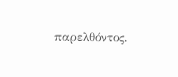παρελθόντος.